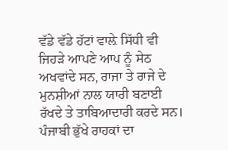ਵੱਡੇ ਵੱਡੇ ਹੱਟਾਂ ਵਾਲ਼ੇ ਸਿੱਧੀ ਵੀ ਜਿਹੜੇ ਆਪਣੇ ਆਪ ਨੂੰ ਸੇਠ ਅਖਵਾਂਦੇ ਸਨ, ਰਾਜਾ ਤੇ ਰਾਜੇ ਦੇ ਮੁਨਸ਼ੀਆਂ ਨਾਲ ਯਾਰੀ ਬਣਾਈ ਰੱਖਦੇ ਤੇ ਤਾਬਿਆਦਾਰੀ ਕਰਦੇ ਸਨ।
ਪੰਜਾਬੀ ਭੁੱਖੇ ਰਾਹਕਾਂ ਦਾ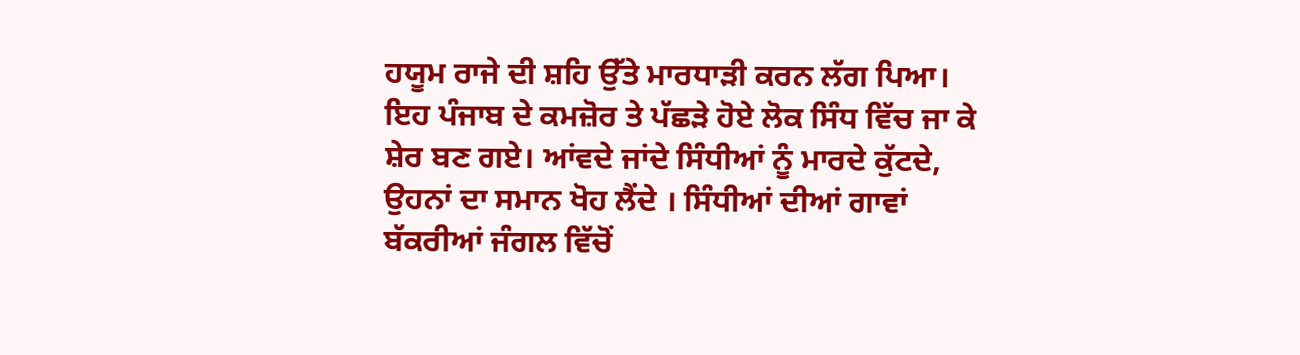ਹਯੂਮ ਰਾਜੇ ਦੀ ਸ਼ਹਿ ਉੱਤੇ ਮਾਰਧਾੜੀ ਕਰਨ ਲੱਗ ਪਿਆ। ਇਹ ਪੰਜਾਬ ਦੇ ਕਮਜ਼ੋਰ ਤੇ ਪੱਛੜੇ ਹੋਏ ਲੋਕ ਸਿੰਧ ਵਿੱਚ ਜਾ ਕੇ ਸ਼ੇਰ ਬਣ ਗਏ। ਆਂਵਦੇ ਜਾਂਦੇ ਸਿੰਧੀਆਂ ਨੂੰ ਮਾਰਦੇ ਕੁੱਟਦੇ, ਉਹਨਾਂ ਦਾ ਸਮਾਨ ਖੋਹ ਲੈਂਦੇ । ਸਿੰਧੀਆਂ ਦੀਆਂ ਗਾਵਾਂ ਬੱਕਰੀਆਂ ਜੰਗਲ ਵਿੱਚੋਂ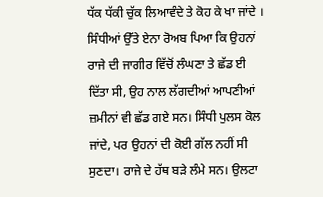ਧੱਕ ਧੱਕੀ ਚੁੱਕ ਲਿਆਵੰਦੇ ਤੇ ਕੋਹ ਕੇ ਖਾ ਜਾਂਦੇ । ਸਿੰਧੀਆਂ ਉੱਤੇ ਏਨਾ ਰੋਅਬ ਪਿਆ ਕਿ ਉਹਨਾਂ ਰਾਜੇ ਦੀ ਜਾਗੀਰ ਵਿੱਚੋਂ ਲੰਘਣਾ ਤੇ ਛੱਡ ਈ ਦਿੱਤਾ ਸੀ, ਉਹ ਨਾਲ ਲੱਗਦੀਆਂ ਆਪਣੀਆਂ ਜ਼ਮੀਨਾਂ ਵੀ ਛੱਡ ਗਏ ਸਨ। ਸਿੰਧੀ ਪੁਲਸ ਕੋਲ ਜਾਂਦੇ, ਪਰ ਉਹਨਾਂ ਦੀ ਕੋਈ ਗੱਲ ਨਹੀਂ ਸੀ ਸੁਣਦਾ। ਰਾਜੇ ਦੇ ਹੱਥ ਬੜੇ ਲੰਮੇ ਸਨ। ਉਲਟਾ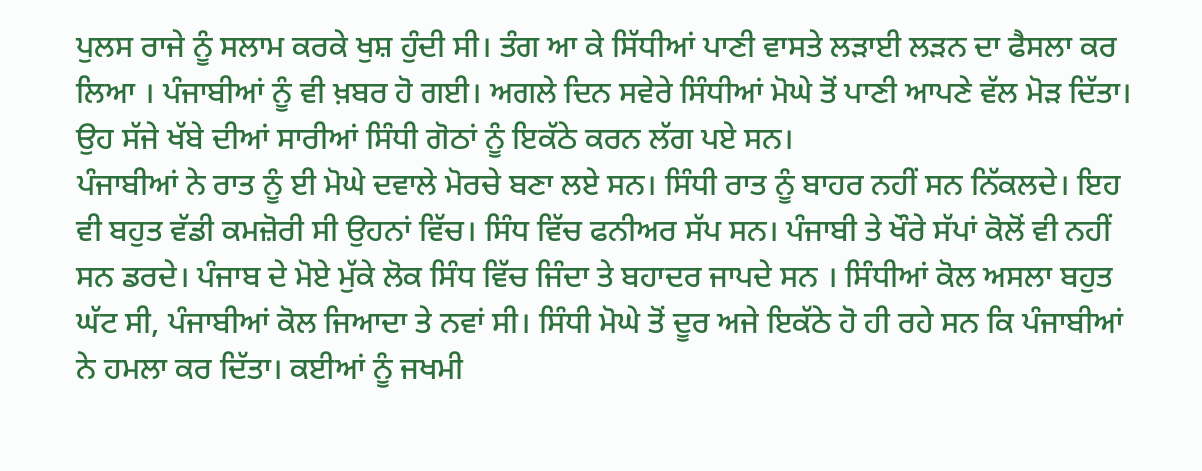ਪੁਲਸ ਰਾਜੇ ਨੂੰ ਸਲਾਮ ਕਰਕੇ ਖੁਸ਼ ਹੁੰਦੀ ਸੀ। ਤੰਗ ਆ ਕੇ ਸਿੱਧੀਆਂ ਪਾਣੀ ਵਾਸਤੇ ਲੜਾਈ ਲੜਨ ਦਾ ਫੈਸਲਾ ਕਰ ਲਿਆ । ਪੰਜਾਬੀਆਂ ਨੂੰ ਵੀ ਖ਼ਬਰ ਹੋ ਗਈ। ਅਗਲੇ ਦਿਨ ਸਵੇਰੇ ਸਿੰਧੀਆਂ ਮੋਘੇ ਤੋਂ ਪਾਣੀ ਆਪਣੇ ਵੱਲ ਮੋੜ ਦਿੱਤਾ। ਉਹ ਸੱਜੇ ਖੱਬੇ ਦੀਆਂ ਸਾਰੀਆਂ ਸਿੰਧੀ ਗੋਠਾਂ ਨੂੰ ਇਕੱਠੇ ਕਰਨ ਲੱਗ ਪਏ ਸਨ।
ਪੰਜਾਬੀਆਂ ਨੇ ਰਾਤ ਨੂੰ ਈ ਮੋਘੇ ਦਵਾਲੇ ਮੋਰਚੇ ਬਣਾ ਲਏ ਸਨ। ਸਿੰਧੀ ਰਾਤ ਨੂੰ ਬਾਹਰ ਨਹੀਂ ਸਨ ਨਿੱਕਲਦੇ। ਇਹ ਵੀ ਬਹੁਤ ਵੱਡੀ ਕਮਜ਼ੋਰੀ ਸੀ ਉਹਨਾਂ ਵਿੱਚ। ਸਿੰਧ ਵਿੱਚ ਫਨੀਅਰ ਸੱਪ ਸਨ। ਪੰਜਾਬੀ ਤੇ ਖੌਰੇ ਸੱਪਾਂ ਕੋਲੋਂ ਵੀ ਨਹੀਂ ਸਨ ਡਰਦੇ। ਪੰਜਾਬ ਦੇ ਮੋਏ ਮੁੱਕੇ ਲੋਕ ਸਿੰਧ ਵਿੱਚ ਜਿੰਦਾ ਤੇ ਬਹਾਦਰ ਜਾਪਦੇ ਸਨ । ਸਿੰਧੀਆਂ ਕੋਲ ਅਸਲਾ ਬਹੁਤ ਘੱਟ ਸੀ, ਪੰਜਾਬੀਆਂ ਕੋਲ ਜਿਆਦਾ ਤੇ ਨਵਾਂ ਸੀ। ਸਿੰਧੀ ਮੋਘੇ ਤੋਂ ਦੂਰ ਅਜੇ ਇਕੱਠੇ ਹੋ ਹੀ ਰਹੇ ਸਨ ਕਿ ਪੰਜਾਬੀਆਂ ਨੇ ਹਮਲਾ ਕਰ ਦਿੱਤਾ। ਕਈਆਂ ਨੂੰ ਜਖਮੀ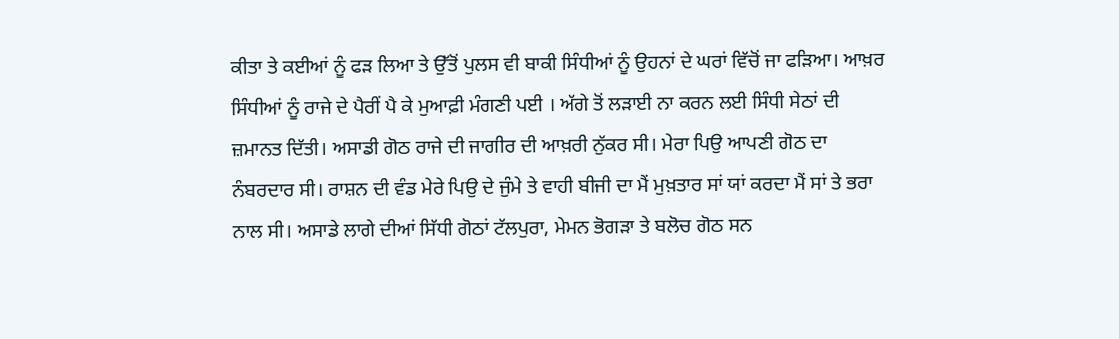ਕੀਤਾ ਤੇ ਕਈਆਂ ਨੂੰ ਫੜ ਲਿਆ ਤੇ ਉੱਤੋਂ ਪੁਲਸ ਵੀ ਬਾਕੀ ਸਿੰਧੀਆਂ ਨੂੰ ਉਹਨਾਂ ਦੇ ਘਰਾਂ ਵਿੱਚੋਂ ਜਾ ਫੜਿਆ। ਆਖ਼ਰ ਸਿੰਧੀਆਂ ਨੂੰ ਰਾਜੇ ਦੇ ਪੈਰੀਂ ਪੈ ਕੇ ਮੁਆਫ਼ੀ ਮੰਗਣੀ ਪਈ । ਅੱਗੇ ਤੋਂ ਲੜਾਈ ਨਾ ਕਰਨ ਲਈ ਸਿੰਧੀ ਸੇਠਾਂ ਦੀ ਜ਼ਮਾਨਤ ਦਿੱਤੀ। ਅਸਾਡੀ ਗੋਠ ਰਾਜੇ ਦੀ ਜਾਗੀਰ ਦੀ ਆਖ਼ਰੀ ਨੁੱਕਰ ਸੀ। ਮੇਰਾ ਪਿਉ ਆਪਣੀ ਗੋਠ ਦਾ ਨੰਬਰਦਾਰ ਸੀ। ਰਾਸ਼ਨ ਦੀ ਵੰਡ ਮੇਰੇ ਪਿਉ ਦੇ ਜੁੰਮੇ ਤੇ ਵਾਹੀ ਬੀਜੀ ਦਾ ਮੈਂ ਮੁਖ਼ਤਾਰ ਸਾਂ ਯਾਂ ਕਰਦਾ ਮੈਂ ਸਾਂ ਤੇ ਭਰਾ ਨਾਲ ਸੀ। ਅਸਾਡੇ ਲਾਗੇ ਦੀਆਂ ਸਿੱਧੀ ਗੋਠਾਂ ਟੱਲਪੁਰਾ, ਮੇਮਨ ਭੋਗੜਾ ਤੇ ਬਲੋਚ ਗੋਠ ਸਨ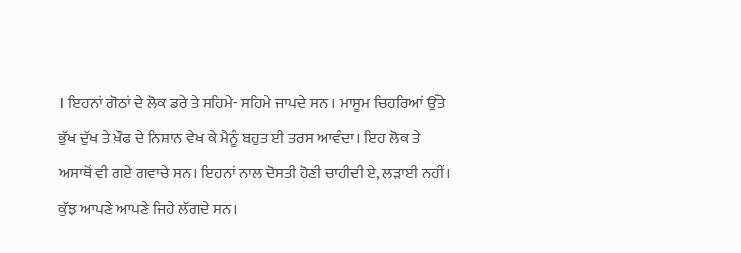। ਇਹਨਾਂ ਗੋਠਾਂ ਦੇ ਲੋਕ ਡਰੇ ਤੇ ਸਹਿਮੇ- ਸਹਿਮੇ ਜਾਪਦੇ ਸਨ । ਮਾਸੂਮ ਚਿਹਰਿਆਂ ਉੱਤੇ ਭੁੱਖ ਦੁੱਖ ਤੇ ਖ਼ੌਫ ਦੇ ਨਿਸ਼ਾਨ ਵੇਖ ਕੇ ਮੈਨੂੰ ਬਹੁਤ ਈ ਤਰਸ ਆਵੰਦਾ। ਇਹ ਲੋਕ ਤੇ ਅਸਾਥੋਂ ਵੀ ਗਏ ਗਵਾਚੇ ਸਨ। ਇਹਨਾਂ ਨਾਲ ਦੋਸਤੀ ਹੋਣੀ ਚਾਹੀਦੀ ਏ, ਲੜਾਈ ਨਹੀਂ। ਕੁੱਝ ਆਪਣੇ ਆਪਣੇ ਜਿਹੇ ਲੱਗਦੇ ਸਨ।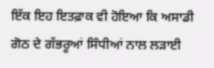ਇੱਕ ਇਹ ਇਤਫ਼ਾਕ ਵੀ ਹੋਇਆ ਕਿ ਅਸਾਡੀ ਗੋਠ ਦੇ ਗੱਭਰੂਆਂ ਸਿੰਧੀਆਂ ਨਾਲ ਲੜਾਈ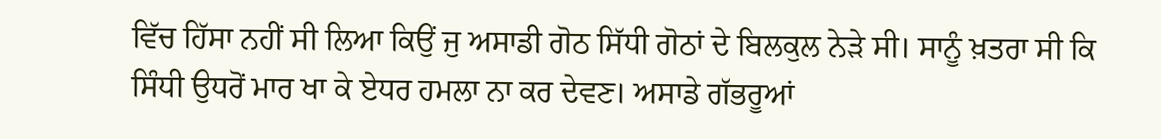ਵਿੱਚ ਹਿੱਸਾ ਨਹੀਂ ਸੀ ਲਿਆ ਕਿਉਂ ਜੁ ਅਸਾਡੀ ਗੋਠ ਸਿੱਧੀ ਗੋਠਾਂ ਦੇ ਬਿਲਕੁਲ ਨੇੜੇ ਸੀ। ਸਾਨੂੰ ਖ਼ਤਰਾ ਸੀ ਕਿ ਸਿੰਧੀ ਉਧਰੋਂ ਮਾਰ ਖਾ ਕੇ ਏਧਰ ਹਮਲਾ ਨਾ ਕਰ ਦੇਵਣ। ਅਸਾਡੇ ਗੱਭਰੂਆਂ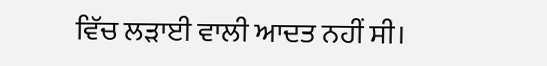ਵਿੱਚ ਲੜਾਈ ਵਾਲੀ ਆਦਤ ਨਹੀਂ ਸੀ।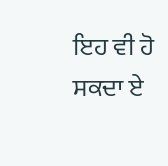ਇਹ ਵੀ ਹੋ ਸਕਦਾ ਏ